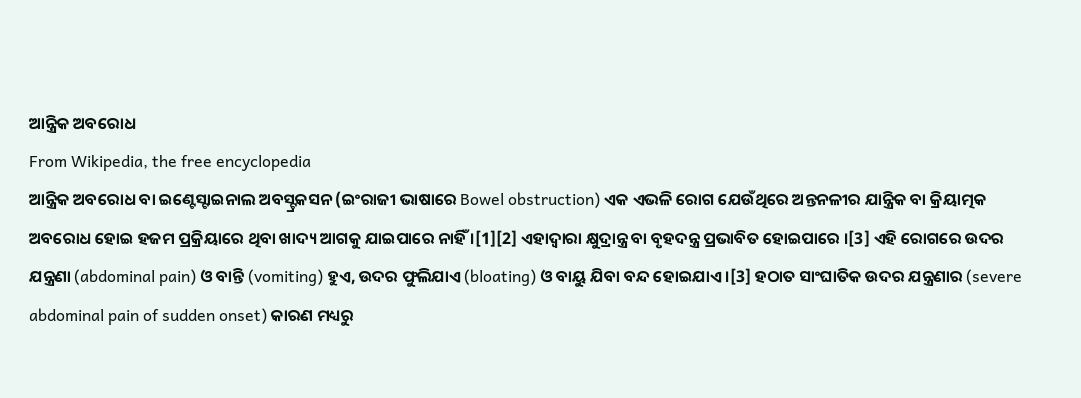ଆନ୍ତ୍ରିକ ଅବରୋଧ
From Wikipedia, the free encyclopedia
ଆନ୍ତ୍ରିକ ଅବରୋଧ ବା ଇଣ୍ଟେସ୍ଟାଇନାଲ ଅବସ୍ଟ୍ରକସନ (ଇଂରାଜୀ ଭାଷାରେ Bowel obstruction) ଏକ ଏଭଳି ରୋଗ ଯେଉଁଥିରେ ଅନ୍ତନଳୀର ଯାନ୍ତ୍ରିକ ବା କ୍ରିୟାତ୍ମକ ଅବରୋଧ ହୋଇ ହଜମ ପ୍ରକ୍ରିୟାରେ ଥିବା ଖାଦ୍ୟ ଆଗକୁ ଯାଇପାରେ ନାହିଁ ।[1][2] ଏହାଦ୍ୱାରା କ୍ଷୁଦ୍ରାନ୍ତ୍ର ବା ବୃହଦନ୍ତ୍ର ପ୍ରଭାବିତ ହୋଇପାରେ ।[3] ଏହି ରୋଗରେ ଉଦର ଯନ୍ତ୍ରଣା (abdominal pain) ଓ ବାନ୍ତି (vomiting) ହୁଏ, ଉଦର ଫୁଲିଯାଏ (bloating) ଓ ବାୟୁ ଯିବା ବନ୍ଦ ହୋଇଯାଏ ।[3] ହଠାତ ସାଂଘାତିକ ଉଦର ଯନ୍ତ୍ରଣାର (severe abdominal pain of sudden onset) କାରଣ ମଧ୍ୟରୁ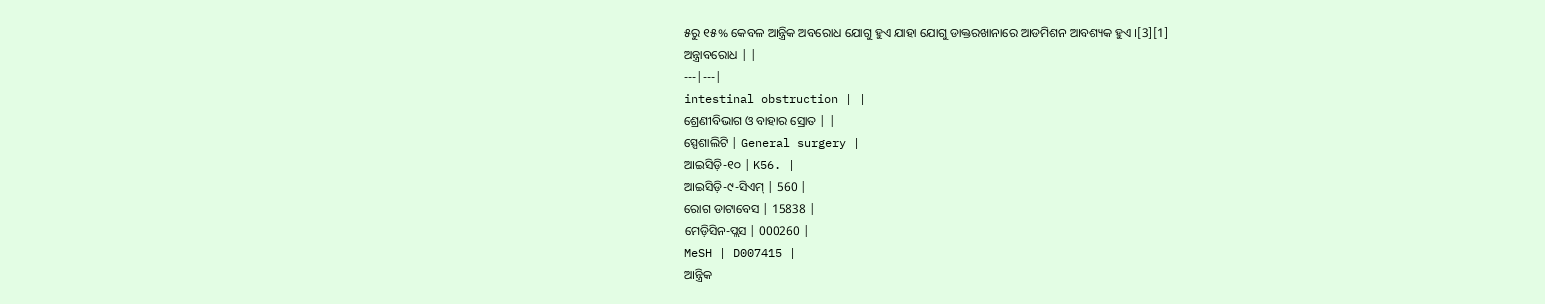୫ରୁ ୧୫% କେବଳ ଆନ୍ତ୍ରିକ ଅବରୋଧ ଯୋଗୁ ହୁଏ ଯାହା ଯୋଗୁ ଡାକ୍ତରଖାନାରେ ଆଡମିଶନ ଆବଶ୍ୟକ ହୁଏ ।[3][1]
ଅନ୍ତ୍ରାବରୋଧ | |
---|---|
intestinal obstruction | |
ଶ୍ରେଣୀବିଭାଗ ଓ ବାହାର ସ୍ରୋତ | |
ସ୍ପେଶାଲିଟି | General surgery |
ଆଇସିଡ଼ି-୧୦ | K56. |
ଆଇସିଡ଼ି-୯-ସିଏମ୍ | 560 |
ରୋଗ ଡାଟାବେସ | 15838 |
ମେଡ଼ିସିନ-ପ୍ଲସ | 000260 |
MeSH | D007415 |
ଆନ୍ତ୍ରିକ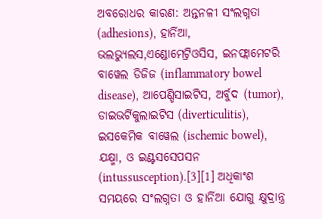ଅବରୋଧର କାରଣ: ଅନ୍ତନଳୀ ସଂଲଗ୍ନତା (adhesions), ହାର୍ନିଆ, ଭଲଭ୍ୟୁଲସ,ଏଣ୍ଡୋମେଟ୍ରିଓସିସ, ଇନଫ୍ଲାମେଟରି ବାୱେଲ ଡିଜିଜ (inflammatory bowel disease), ଆପେଣ୍ଡିସାଇଟିସ, ଅର୍ବୁଦ (tumor), ଡାଇଭର୍ଟିକୁଲାଇଟିସ (diverticulitis), ଇସକେମିକ ବାୱେଲ (ischemic bowel), ଯକ୍ଷ୍ମା, ଓ ଇଣ୍ଟସସେପସନ (intussusception).[3][1] ଅଧିକାଂଶ ସମୟରେ ସଂଲଗ୍ନତା ଓ ହାର୍ନିଆ ଯୋଗୁ କ୍ଷୁଦ୍ରାନ୍ତ୍ର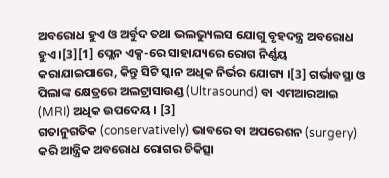ଅବରୋଧ ହୁଏ ଓ ଅର୍ବୁଦ ତଥା ଭଲଭ୍ୟୁଲସ ଯୋଗୁ ବୃହଦନ୍ତ୍ର ଅବରୋଧ ହୁଏ ।[3][1] ପ୍ଲେନ ଏକ୍ସ-ରେ ସାହାଯ୍ୟରେ ରୋଗ ନିର୍ଣ୍ଣୟ କରାଯାଇପାରେ, କିନ୍ତୁ ସିଟି ସ୍କାନ ଅଧିକ ନିର୍ଭର ଯୋଗ୍ୟ ।[3] ଗର୍ଭାବସ୍ଥା ଓ ପିଲାଙ୍କ କ୍ଷେତ୍ରରେ ଅଲଟ୍ରାସାଉଣ୍ଡ (Ultrasound) ବା ଏମଆରଆଇ (MRI) ଅଧିକ ଉପଦେୟ । [3]
ଗତାନୁଗତିକ (conservatively) ଭାବରେ ବା ଅପରେଶନ (surgery) କରି ଆନ୍ତ୍ରିକ ଅବରୋଧ ରୋଗର ଚିକିତ୍ସା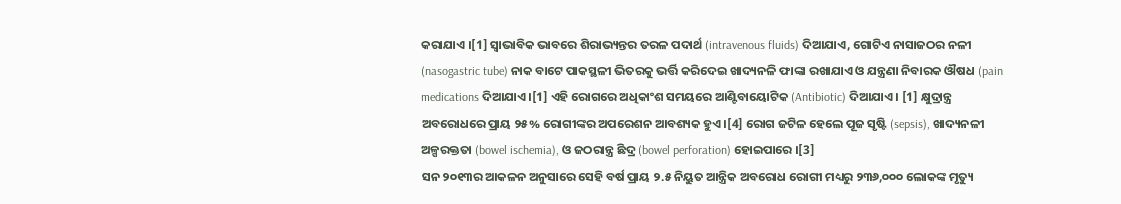କରାଯାଏ ।[1] ସ୍ୱାଭାବିକ ଭାବରେ ଶିରାଭ୍ୟନ୍ତର ତରଳ ପଦାର୍ଥ (intravenous fluids) ଦିଆଯାଏ, ଗୋଟିଏ ନାସାଜଠର ନଳୀ (nasogastric tube) ନାକ ବାଟେ ପାକସ୍ଥଳୀ ଭିତରକୁ ଭର୍ତ୍ତି କରିଦେଇ ଖାଦ୍ୟନଳି ଫାଙ୍କା ରଖାଯାଏ ଓ ଯନ୍ତ୍ରଣା ନିବାରକ ଔଷଧ (pain medications ଦିଆଯାଏ ।[1] ଏହି ରୋଗରେ ଅଧିକାଂଶ ସମୟରେ ଆଣ୍ଟିବାୟୋଟିକ (Antibiotic) ଦିଆଯାଏ । [1] କ୍ଷୁଦ୍ରାନ୍ତ୍ର ଅବରୋଧରେ ପ୍ରାୟ ୨୫% ରୋଗୀଙ୍କର ଅପରେଶନ ଆବଶ୍ୟକ ହୁଏ ।[4] ରୋଗ ଜଟିଳ ହେଲେ ପୂଜ ସୃଷ୍ଟି (sepsis), ଖାଦ୍ୟନଳୀ ଅଳ୍ପରକ୍ତତା (bowel ischemia), ଓ ଜଠରାନ୍ତ୍ର ଛିଦ୍ର (bowel perforation) ହୋଇପାରେ ।[3]
ସନ ୨୦୧୩ର ଆକଳନ ଅନୁସାରେ ସେହି ବର୍ଷ ପ୍ରାୟ ୨.୫ ନିୟୁତ ଆନ୍ତ୍ରିକ ଅବରୋଧ ରୋଗୀ ମଧ୍ୟରୁ ୨୩୬,୦୦୦ ଲୋକଙ୍କ ମୃତ୍ୟୁ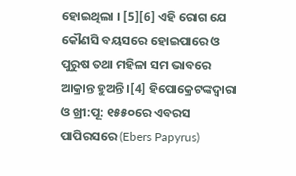ହୋଇଥିଲା । [5][6] ଏହି ରୋଗ ଯେ କୌଣସି ବୟସରେ ହୋଇପାରେ ଓ ପୁରୁଷ ତଥା ମହିଳା ସମ ଭାବରେ ଆକ୍ରାନ୍ତ ହୁଅନ୍ତି ।[4] ହିପୋକ୍ରେଟଙ୍କଦ୍ୱାରା ଓ ଖ୍ରୀ:ପୂ: ୧୫୫୦ରେ ଏବରସ ପାପିରସରେ (Ebers Papyrus)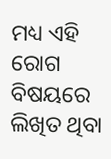ମଧ୍ୟ ଏହି ରୋଗ ବିଷୟରେ ଲିଖିତ ଥିବା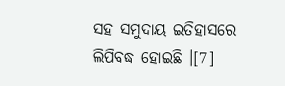ସହ ସମୁଦାୟ ଇତିହାସରେ ଲିପିବଦ୍ଧ ହୋଇଛି ।[7]